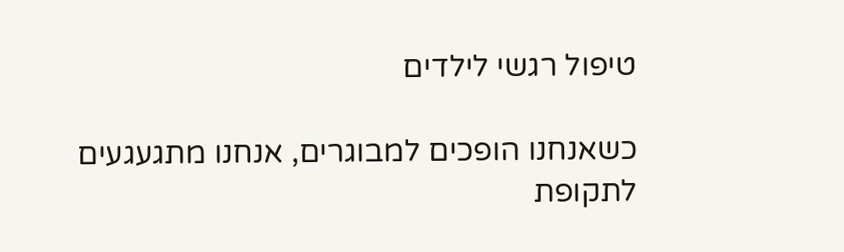טיפול רגשי לילדים

כשאנחנו הופכים למבוגרים, אנחנו מתגעגעים לתקופת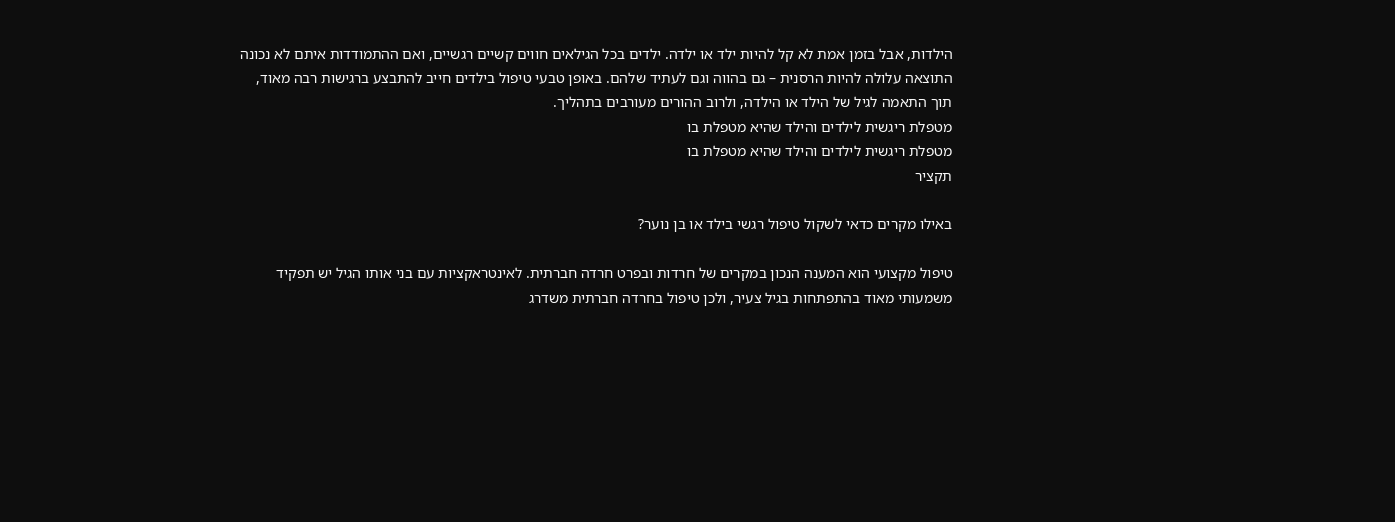הילדות, אבל בזמן אמת לא קל להיות ילד או ילדה. ילדים בכל הגילאים חווים קשיים רגשיים, ואם ההתמודדות איתם לא נכונה התוצאה עלולה להיות הרסנית – גם בהווה וגם לעתיד שלהם. באופן טבעי טיפול בילדים חייב להתבצע ברגישות רבה מאוד, תוך התאמה לגיל של הילד או הילדה, ולרוב ההורים מעורבים בתהליך.
מטפלת ריגשית לילדים והילד שהיא מטפלת בו
מטפלת ריגשית לילדים והילד שהיא מטפלת בו
תקציר

באילו מקרים כדאי לשקול טיפול רגשי בילד או בן נוער?

טיפול מקצועי הוא המענה הנכון במקרים של חרדות ובפרט חרדה חברתית. לאינטראקציות עם בני אותו הגיל יש תפקיד משמעותי מאוד בהתפתחות בגיל צעיר, ולכן טיפול בחרדה חברתית משדרג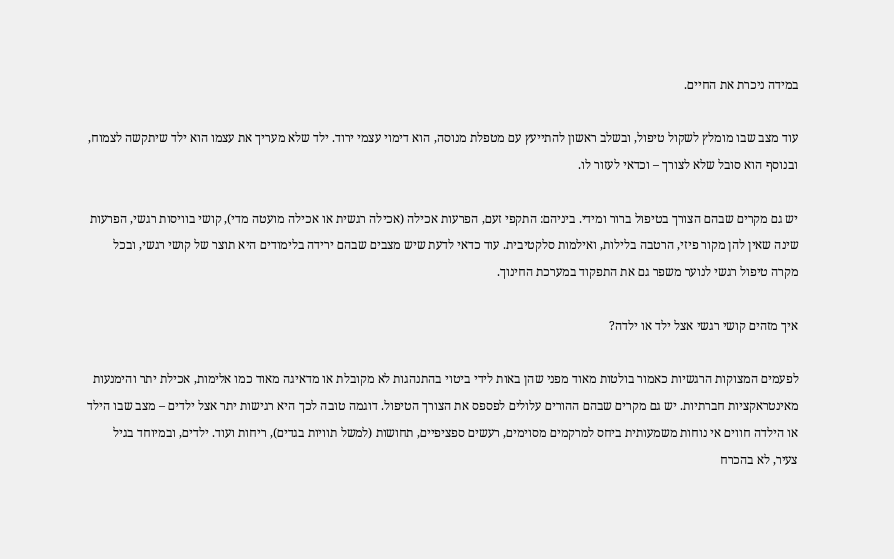במידה ניכרת את החיים.

עוד מצב שבו מומלץ לשקול טיפול, ובשלב ראשון להתייעץ עם מטפלת מנוסה, הוא דימוי עצמי ירוד. ילד שלא מעריך את עצמו הוא ילד שיתקשה לצמוח, ובנוסף הוא סובל שלא לצורך – וכדאי לעזור לו.

יש גם מקרים שבהם הצורך בטיפול ברור ומידי. ביניהם: התקפי זעם, הפרעות אכילה (אכילה רגשית או אכילה מועטה מדי), קושי בוויסות רגשי, הפרעות שינה שאין להן מקור פיזי, הרטבה בלילות, ואילמות סלקטיבית. עוד כדאי לדעת שיש מצבים שבהם ירידה בלימודים היא תוצר של קושי רגשי, ובכל מקרה טיפול רגשי לנוער משפר גם את התפקוד במערכת החינוך.

איך מזהים קושי רגשי אצל ילד או ילדה?

לפעמים המצוקות הרגשיות כאמור בולטות מאוד מפני שהן באות לידי ביטוי בהתנהגות לא מקובלת או מדאיגה מאוד כמו אלימות, אכילת יתר והימנעות מאינטראקציות חברתיות. יש גם מקרים שבהם ההורים עלולים לפספס את הצורך הטיפול. דוגמה טובה לכך היא רגישות יתר אצל ילדים – מצב שבו הילד או הילדה חווים אי נוחות משמעותית ביחס למרקמים מסוימים, רעשים ספציפיים, תחושות (למשל תוויות בגדים), ריחות ועוד. ילדים, ובמיוחד בגיל צעיר, לא בהכרח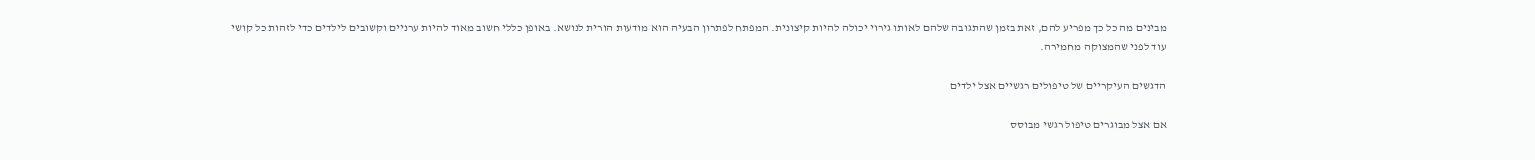מבינים מה כל כך מפריע להם, זאת בזמן שהתגובה שלהם לאותו גירוי יכולה להיות קיצונית. המפתח לפתרון הבעיה הוא מודעות הורית לנושא. באופן כללי חשוב מאוד להיות ערניים וקשובים לילדים כדי לזהות כל קושי עוד לפני שהמצוקה מחמירה.

הדגשים העיקריים של טיפולים רגשיים אצל ילדים

אם אצל מבוגרים טיפול רגשי מבוסס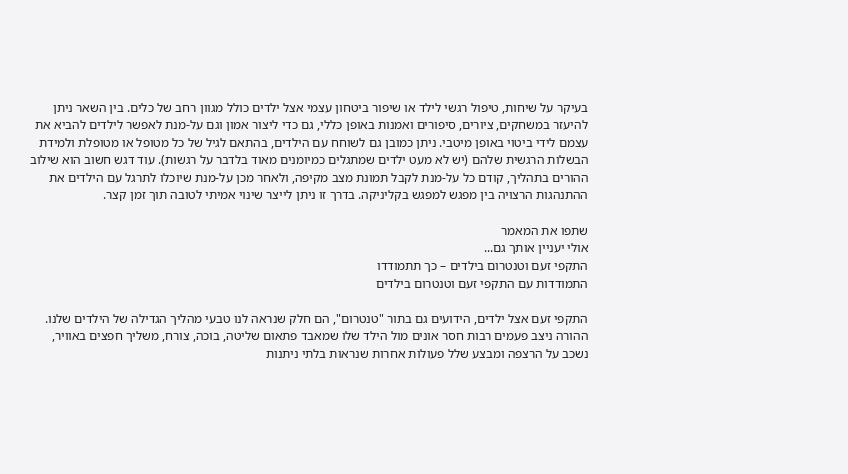בעיקר על שיחות, טיפול רגשי לילד או שיפור ביטחון עצמי אצל ילדים כולל מגוון רחב של כלים. בין השאר ניתן להיעזר במשחקים, ציורים, סיפורים ואמנות באופן כללי, גם כדי ליצור אמון וגם על-מנת לאפשר לילדים להביא את עצמם לידי ביטוי באופן מיטבי. ניתן כמובן גם לשוחח עם הילדים, בהתאם לגיל של כל מטופל או מטופלת ולמידת הבשלות הרגשית שלהם (יש לא מעט ילדים שמתגלים כמיומנים מאוד בלדבר על רגשות). עוד דגש חשוב הוא שילוב ההורים בתהליך, קודם כל על-מנת לקבל תמונת מצב מקיפה, ולאחר מכן על-מנת שיוכלו לתרגל עם הילדים את ההתנהגות הרצויה בין מפגש למפגש בקליניקה. בדרך זו ניתן לייצר שינוי אמיתי לטובה תוך זמן קצר.

שתפו את המאמר
אולי יעניין אותך גם...
התקפי זעם וטנטרום בילדים – כך תתמודדו
התמודדות עם התקפי זעם וטנטרום בילדים

התקפי זעם אצל ילדים, הידועים גם בתור "טנטרום", הם חלק שנראה לנו טבעי מהליך הגדילה של הילדים שלנו. ההורה ניצב פעמים רבות חסר אונים מול הילד שלו שמאבד פתאום שליטה, בוכה, צורח, משליך חפצים באוויר, נשכב על הרצפה ומבצע שלל פעולות אחרות שנראות בלתי ניתנות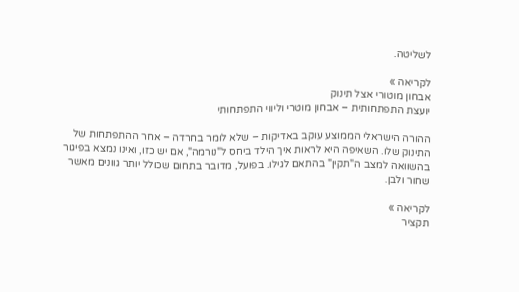לשליטה.

לקריאה »
אבחון מוטורי אצל תינוק
יועצת התפתחותית – אבחון מוטרי וליווי התפתחותי

ההורה הישראלי הממוצע עוקב באדיקות – שלא לומר בחרדה – אחר ההתפתחות של התינוק שלו. השאיפה היא לראות איך הילד ביחס ל"נורמה", אם יש כזו, ואינו נמצא בפיגור בהשוואה למצב ה"תקין" בהתאם לגילו. בפועל, מדובר בתחום שכולל יותר גוונים מאשר שחור ולבן.

לקריאה »
תקציר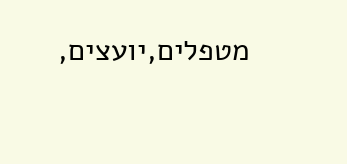מטפלים,יועצים,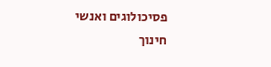פסיכולוגים ואנשי חינוך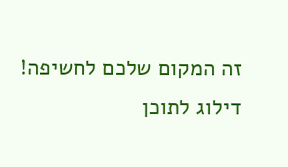זה המקום שלכם לחשיפה!
דילוג לתוכן